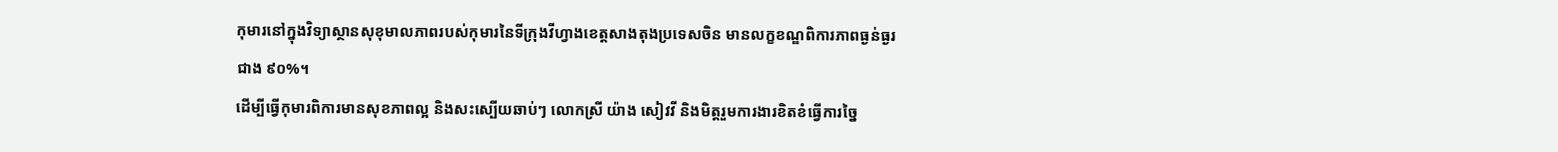កុមារនៅក្នុងវិទ្យាស្ថានសុខុមាលភាពរបស់កុមារនៃទីក្រុងវីហ្វាងខេត្តសាងតុងប្រទេសចិន មានលក្ខខណ្ឌពិការភាពធ្ងន់ធ្ងរជាង ៩០%។
ដើម្បីធ្វើកុមារពិការមានសុខភាពល្អ និងសះស្បើយឆាប់ៗ លោកស្រី យ៉ាង សៀវវី និងមិត្តរួមការងារខិតខំធ្វើការច្នៃ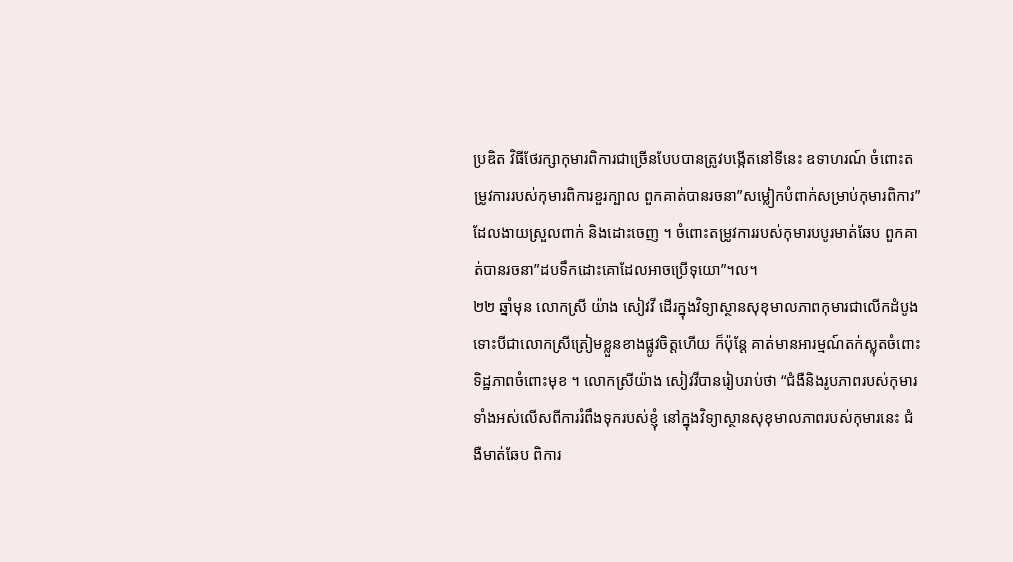ប្រឌិត វិធីថែរក្សាកុមារពិការជាច្រើនបែបបានត្រូវបង្កើតនៅទីនេះ ឧទាហរណ៍ ចំពោះតម្រូវការរបស់កុមារពិការខួរក្បាល ពួកគាត់បានរចនា”សម្លៀកបំពាក់សម្រាប់កុមារពិការ”ដែលងាយស្រួលពាក់ និងដោះចេញ ។ ចំពោះតម្រូវការរបស់កុមារបបូរមាត់ឆែប ពួកគាត់បានរចនា”ដបទឹកដោះគោដែលអាចប្រើទុយោ”។ល។
២២ ឆ្នាំមុន លោកស្រី យ៉ាង សៀវវី ដើរក្នុងវិទ្យាស្ថានសុខុមាលភាពកុមារជាលើកដំបូង ទោះបីជាលោកស្រីត្រៀមខ្លួនខាងផ្លូវចិត្តហើយ ក៏ប៉ុន្តែ គាត់មានអារម្មណ៍តក់ស្លុតចំពោះទិដ្ឋភាពចំពោះមុខ ។ លោកស្រីយ៉ាង សៀវវីបានរៀបរាប់ថា “ជំងឺនិងរូបភាពរបស់កុមារទាំងអស់លើសពីការរំពឹងទុករបស់ខ្ញុំ នៅក្នុងវិទ្យាស្ថានសុខុមាលភាពរបស់កុមារនេះ ជំងឺមាត់ឆែប ពិការ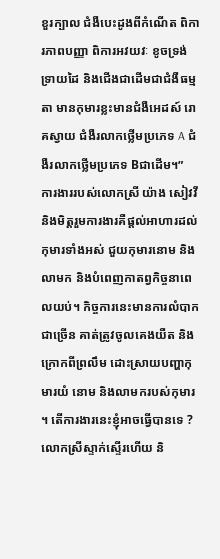ខួរក្បាល ជំងឺបេះដូងពីកំណើត ពិការភាពបញ្ញា ពិការអវយវៈ ខូចទ្រង់ទ្រាយដៃ និងជើងជាដើមជាជំងឺធម្មតា មានកុមារខ្លះមានជំងឺអេដស៍ រោគស្វាយ ជំងឺរលាកថ្លើមប្រភេទ A ជំងឺរលាកថ្លើមប្រភេទ Bជាដើម។”
ការងាររបស់លោកស្រី យ៉ាង សៀវវី និងមិត្តរួមការងារគឺផ្តល់អាហារដល់កុមារទាំងអស់ ជួយកុមារនោម និងលាមក និងបំពេញកាតព្វកិច្ចនាពេលយប់។ កិច្ចការនេះមានការលំបាកជាច្រើន គាត់ត្រូវចូលគេងយឺត និងក្រោកពីព្រលឹម ដោះស្រាយបញ្ហាកុមារយំ នោម និងលាមករបស់កុមារ ។ តើការងារនេះខ្ញុំអាចធ្វើបានទេ ? លោកស្រីស្ទាក់ស្ទើរហើយ និ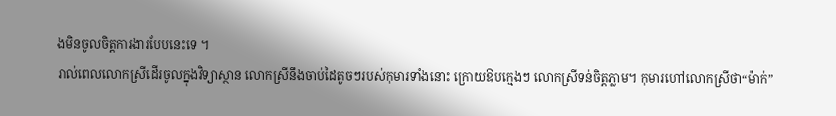ងមិនចូលចិត្តការងារបែបនេះទេ ។
រាល់ពេលលោកស្រីដើរចូលក្នុងវិទ្យាស្ថាន លោកស្រីនឹងចាប់ដៃតូចៗរបស់កុមារទាំងនោះ ក្រោយឱបក្មេងៗ លោកស្រីទន់ចិត្តភ្លាម។ កុមារហៅលោកស្រីថា“ម៉ាក់”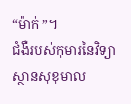“ម៉ាក់ ”។
ជំងឺរបស់កុមារនៃវិទ្យាស្ថានសុខុមាល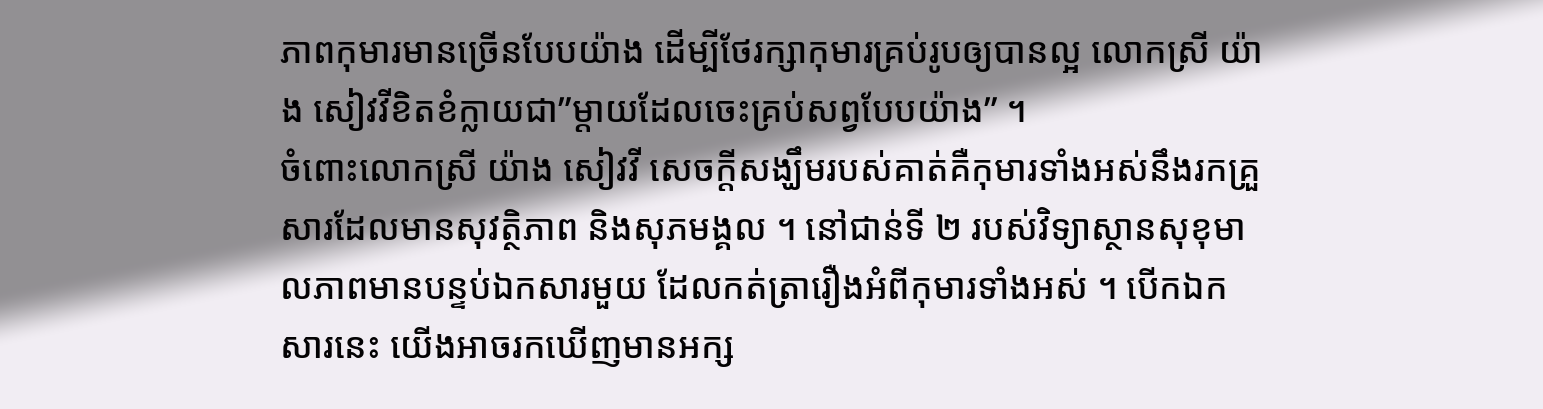ភាពកុមារមានច្រើនបែបយ៉ាង ដើម្បីថែរក្សាកុមារគ្រប់រូបឲ្យបានល្អ លោកស្រី យ៉ាង សៀវវីខិតខំក្លាយជា”ម្តាយដែលចេះគ្រប់សព្វបែបយ៉ាង” ។
ចំពោះលោកស្រី យ៉ាង សៀវវី សេចក្តីសង្ឃឹមរបស់គាត់គឺកុមារទាំងអស់នឹងរកគ្រួសារដែលមានសុវត្ថិភាព និងសុភមង្គល ។ នៅជាន់ទី ២ របស់វិទ្យាស្ថានសុខុមាលភាពមានបន្ទប់ឯកសារមួយ ដែលកត់ត្រារឿងអំពីកុមារទាំងអស់ ។ បើកឯកសារនេះ យើងអាចរកឃើញមានអក្ស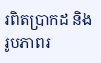រពិតប្រាកដ និងរូបភាពរ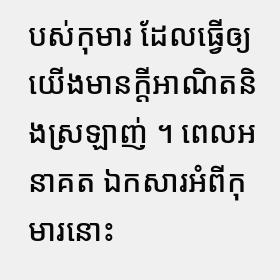បស់កុមារ ដែលធ្វើឲ្យយើងមានក្តីអាណិតនិងស្រឡាញ់ ។ ពេលអនាគត ឯកសារអំពីកុមារនោះ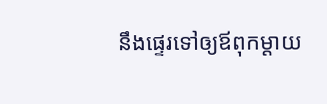នឹងផ្ទេរទៅឲ្យឪពុកម្តាយ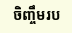ចិញ្ចឹមរប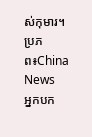ស់កុមារ។
ប្រភព៖China News
អ្នកបក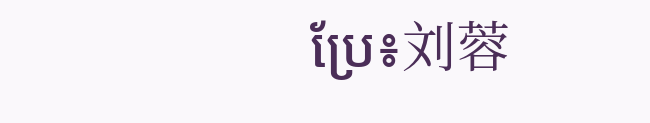ប្រែ៖刘蓉